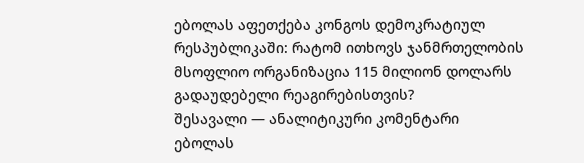ებოლას აფეთქება კონგოს დემოკრატიულ რესპუბლიკაში: რატომ ითხოვს ჯანმრთელობის მსოფლიო ორგანიზაცია 115 მილიონ დოლარს გადაუდებელი რეაგირებისთვის?
შესავალი — ანალიტიკური კომენტარი
ებოლას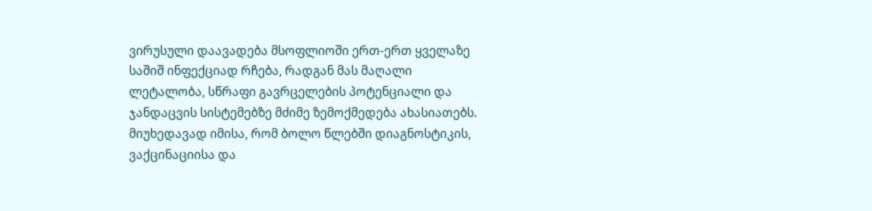ვირუსული დაავადება მსოფლიოში ერთ-ერთ ყველაზე საშიშ ინფექციად რჩება, რადგან მას მაღალი ლეტალობა, სწრაფი გავრცელების პოტენციალი და ჯანდაცვის სისტემებზე მძიმე ზემოქმედება ახასიათებს. მიუხედავად იმისა, რომ ბოლო წლებში დიაგნოსტიკის, ვაქცინაციისა და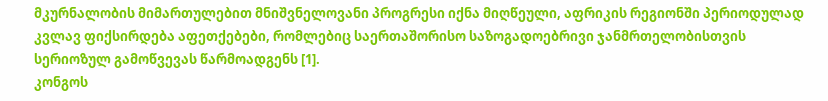მკურნალობის მიმართულებით მნიშვნელოვანი პროგრესი იქნა მიღწეული, აფრიკის რეგიონში პერიოდულად კვლავ ფიქსირდება აფეთქებები, რომლებიც საერთაშორისო საზოგადოებრივი ჯანმრთელობისთვის სერიოზულ გამოწვევას წარმოადგენს [1].
კონგოს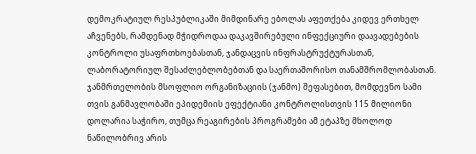დემოკრატიულ რესპუბლიკაში მიმდინარე ებოლას აფეთქება კიდევ ერთხელ აჩვენებს, რამდენად მჭიდროდაა დაკავშირებული ინფექციური დაავადებების კონტროლი უსაფრთხოებასთან, ჯანდაცვის ინფრასტრუქტურასთან, ლაბორატორიულ შესაძლებლობებთან და საერთაშორისო თანამშრომლობასთან. ჯანმრთელობის მსოფლიო ორგანიზაციის (ჯანმო) შეფასებით, მომდევნო სამი თვის განმავლობაში ეპიდემიის ეფექტიანი კონტროლისთვის 115 მილიონი დოლარია საჭირო, თუმცა რეაგირების პროგრამები ამ ეტაპზე მხოლოდ ნაწილობრივ არის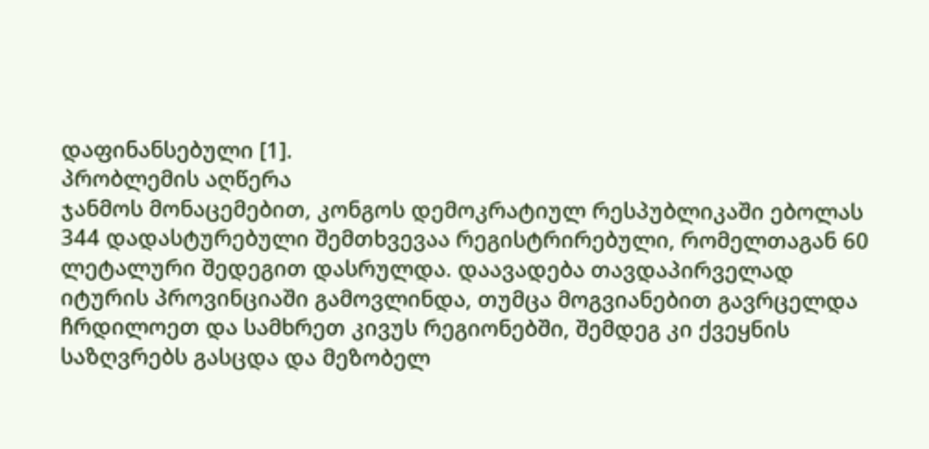დაფინანსებული [1].
პრობლემის აღწერა
ჯანმოს მონაცემებით, კონგოს დემოკრატიულ რესპუბლიკაში ებოლას 344 დადასტურებული შემთხვევაა რეგისტრირებული, რომელთაგან 60 ლეტალური შედეგით დასრულდა. დაავადება თავდაპირველად იტურის პროვინციაში გამოვლინდა, თუმცა მოგვიანებით გავრცელდა ჩრდილოეთ და სამხრეთ კივუს რეგიონებში, შემდეგ კი ქვეყნის საზღვრებს გასცდა და მეზობელ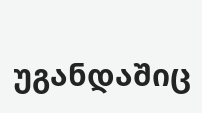უგანდაშიც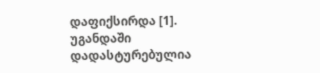დაფიქსირდა [1].
უგანდაში დადასტურებულია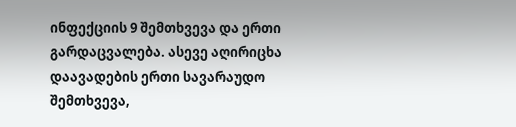ინფექციის 9 შემთხვევა და ერთი გარდაცვალება. ასევე აღირიცხა დაავადების ერთი სავარაუდო შემთხვევა,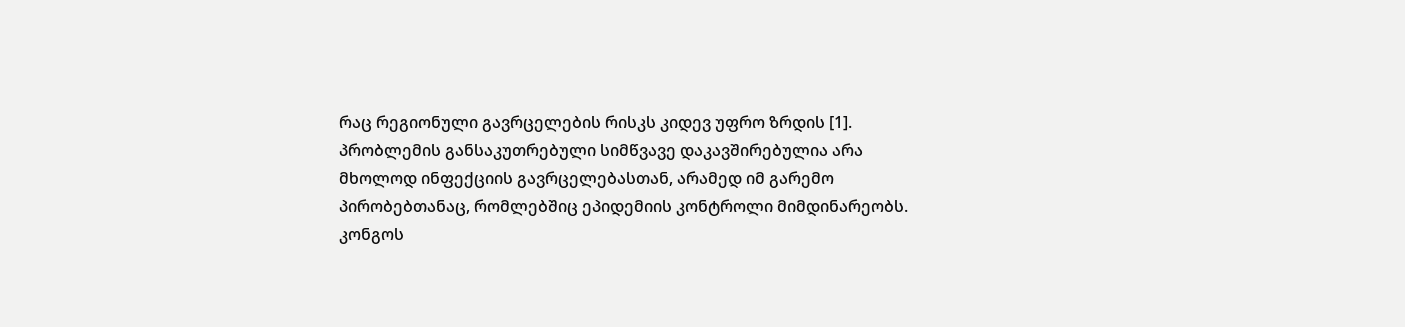რაც რეგიონული გავრცელების რისკს კიდევ უფრო ზრდის [1].
პრობლემის განსაკუთრებული სიმწვავე დაკავშირებულია არა მხოლოდ ინფექციის გავრცელებასთან, არამედ იმ გარემო პირობებთანაც, რომლებშიც ეპიდემიის კონტროლი მიმდინარეობს. კონგოს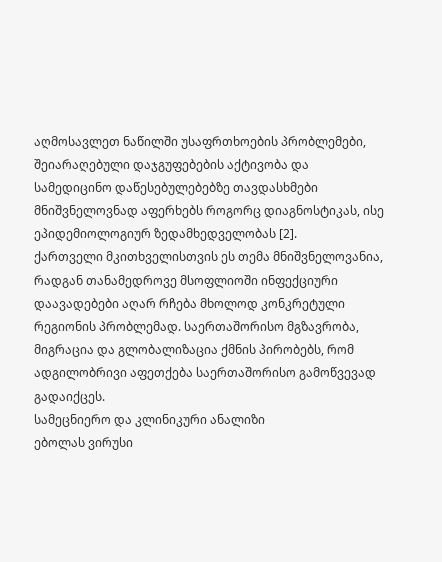აღმოსავლეთ ნაწილში უსაფრთხოების პრობლემები, შეიარაღებული დაჯგუფებების აქტივობა და სამედიცინო დაწესებულებებზე თავდასხმები მნიშვნელოვნად აფერხებს როგორც დიაგნოსტიკას, ისე ეპიდემიოლოგიურ ზედამხედველობას [2].
ქართველი მკითხველისთვის ეს თემა მნიშვნელოვანია, რადგან თანამედროვე მსოფლიოში ინფექციური დაავადებები აღარ რჩება მხოლოდ კონკრეტული რეგიონის პრობლემად. საერთაშორისო მგზავრობა, მიგრაცია და გლობალიზაცია ქმნის პირობებს, რომ ადგილობრივი აფეთქება საერთაშორისო გამოწვევად გადაიქცეს.
სამეცნიერო და კლინიკური ანალიზი
ებოლას ვირუსი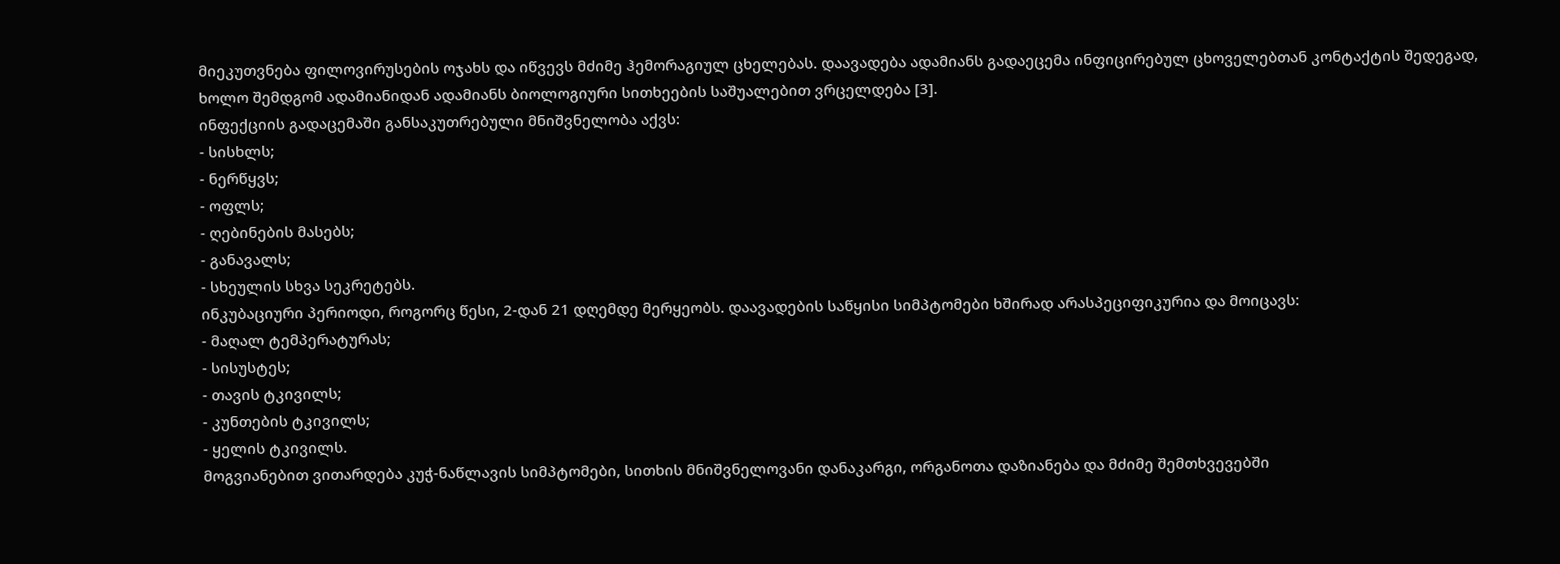მიეკუთვნება ფილოვირუსების ოჯახს და იწვევს მძიმე ჰემორაგიულ ცხელებას. დაავადება ადამიანს გადაეცემა ინფიცირებულ ცხოველებთან კონტაქტის შედეგად, ხოლო შემდგომ ადამიანიდან ადამიანს ბიოლოგიური სითხეების საშუალებით ვრცელდება [3].
ინფექციის გადაცემაში განსაკუთრებული მნიშვნელობა აქვს:
- სისხლს;
- ნერწყვს;
- ოფლს;
- ღებინების მასებს;
- განავალს;
- სხეულის სხვა სეკრეტებს.
ინკუბაციური პერიოდი, როგორც წესი, 2-დან 21 დღემდე მერყეობს. დაავადების საწყისი სიმპტომები ხშირად არასპეციფიკურია და მოიცავს:
- მაღალ ტემპერატურას;
- სისუსტეს;
- თავის ტკივილს;
- კუნთების ტკივილს;
- ყელის ტკივილს.
მოგვიანებით ვითარდება კუჭ-ნაწლავის სიმპტომები, სითხის მნიშვნელოვანი დანაკარგი, ორგანოთა დაზიანება და მძიმე შემთხვევებში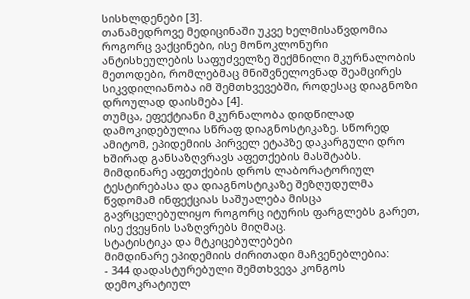სისხლდენები [3].
თანამედროვე მედიცინაში უკვე ხელმისაწვდომია როგორც ვაქცინები, ისე მონოკლონური ანტისხეულების საფუძველზე შექმნილი მკურნალობის მეთოდები, რომლებმაც მნიშვნელოვნად შეამცირეს სიკვდილიანობა იმ შემთხვევებში, როდესაც დიაგნოზი დროულად დაისმება [4].
თუმცა, ეფექტიანი მკურნალობა დიდწილად დამოკიდებულია სწრაფ დიაგნოსტიკაზე. სწორედ ამიტომ, ეპიდემიის პირველ ეტაპზე დაკარგული დრო ხშირად განსაზღვრავს აფეთქების მასშტაბს. მიმდინარე აფეთქების დროს ლაბორატორიულ ტესტირებასა და დიაგნოსტიკაზე შეზღუდულმა წვდომამ ინფექციას საშუალება მისცა გავრცელებულიყო როგორც იტურის ფარგლებს გარეთ, ისე ქვეყნის საზღვრებს მიღმაც.
სტატისტიკა და მტკიცებულებები
მიმდინარე ეპიდემიის ძირითადი მაჩვენებლებია:
- 344 დადასტურებული შემთხვევა კონგოს დემოკრატიულ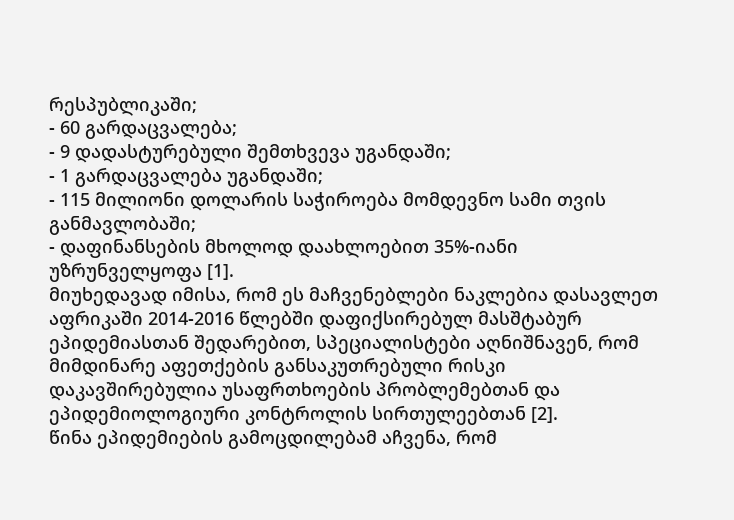რესპუბლიკაში;
- 60 გარდაცვალება;
- 9 დადასტურებული შემთხვევა უგანდაში;
- 1 გარდაცვალება უგანდაში;
- 115 მილიონი დოლარის საჭიროება მომდევნო სამი თვის განმავლობაში;
- დაფინანსების მხოლოდ დაახლოებით 35%-იანი უზრუნველყოფა [1].
მიუხედავად იმისა, რომ ეს მაჩვენებლები ნაკლებია დასავლეთ აფრიკაში 2014-2016 წლებში დაფიქსირებულ მასშტაბურ ეპიდემიასთან შედარებით, სპეციალისტები აღნიშნავენ, რომ მიმდინარე აფეთქების განსაკუთრებული რისკი დაკავშირებულია უსაფრთხოების პრობლემებთან და ეპიდემიოლოგიური კონტროლის სირთულეებთან [2].
წინა ეპიდემიების გამოცდილებამ აჩვენა, რომ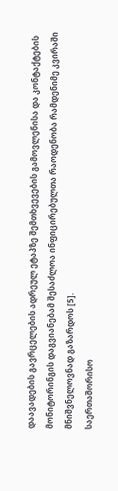დაავადების გავრცელების ადრეულ ეტაპზე შემთხვევების გამოვლენისა და კონტაქტების მონიტორინგის დაგვიანებამ შესაძლოა ინფიცირებულთა რაოდენობა რამდენიმე კვირაში მნიშვნელოვნად გაზარდოს [5].
საერთაშორისო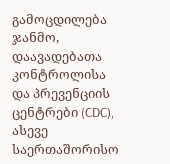გამოცდილება
ჯანმო, დაავადებათა კონტროლისა და პრევენციის ცენტრები (CDC), ასევე საერთაშორისო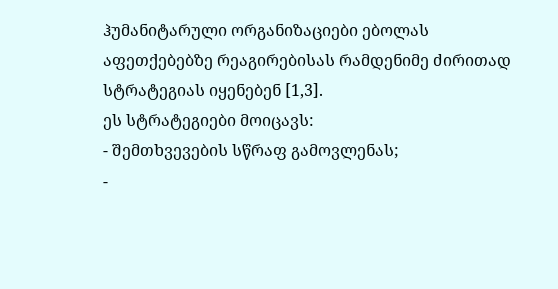ჰუმანიტარული ორგანიზაციები ებოლას აფეთქებებზე რეაგირებისას რამდენიმე ძირითად სტრატეგიას იყენებენ [1,3].
ეს სტრატეგიები მოიცავს:
- შემთხვევების სწრაფ გამოვლენას;
-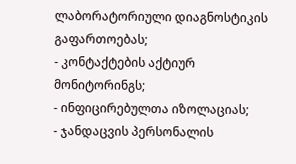ლაბორატორიული დიაგნოსტიკის გაფართოებას;
- კონტაქტების აქტიურ მონიტორინგს;
- ინფიცირებულთა იზოლაციას;
- ჯანდაცვის პერსონალის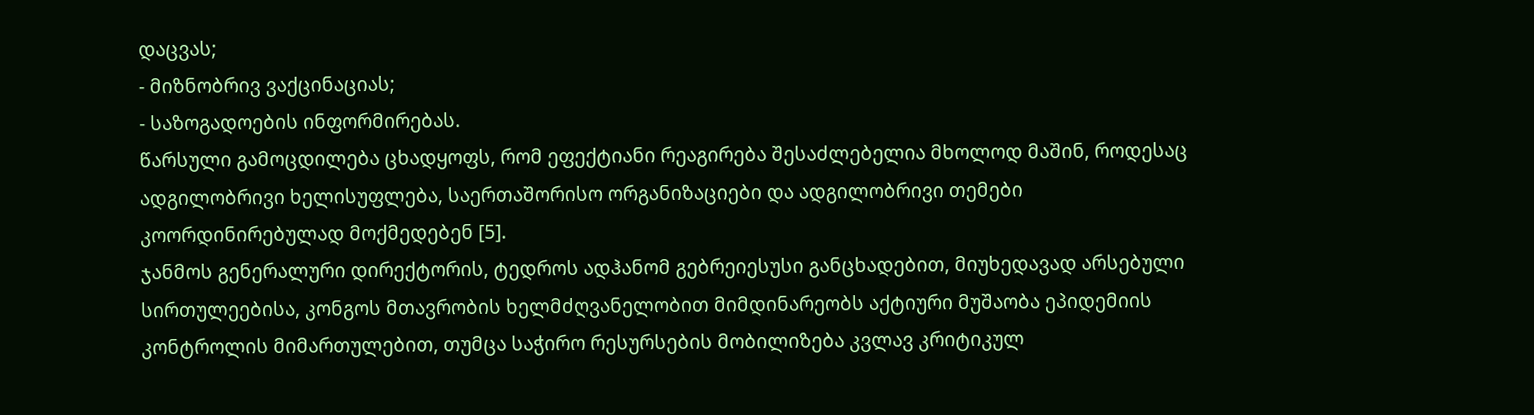დაცვას;
- მიზნობრივ ვაქცინაციას;
- საზოგადოების ინფორმირებას.
წარსული გამოცდილება ცხადყოფს, რომ ეფექტიანი რეაგირება შესაძლებელია მხოლოდ მაშინ, როდესაც ადგილობრივი ხელისუფლება, საერთაშორისო ორგანიზაციები და ადგილობრივი თემები კოორდინირებულად მოქმედებენ [5].
ჯანმოს გენერალური დირექტორის, ტედროს ადჰანომ გებრეიესუსი განცხადებით, მიუხედავად არსებული სირთულეებისა, კონგოს მთავრობის ხელმძღვანელობით მიმდინარეობს აქტიური მუშაობა ეპიდემიის კონტროლის მიმართულებით, თუმცა საჭირო რესურსების მობილიზება კვლავ კრიტიკულ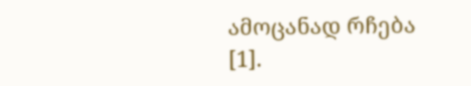ამოცანად რჩება [1].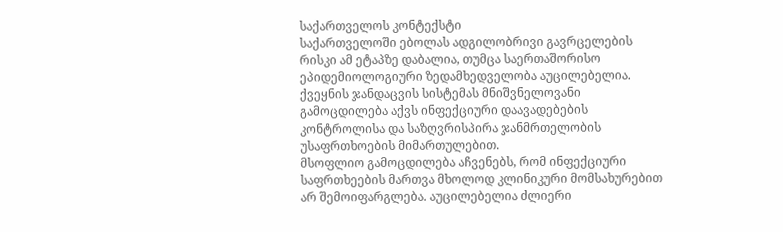საქართველოს კონტექსტი
საქართველოში ებოლას ადგილობრივი გავრცელების რისკი ამ ეტაპზე დაბალია, თუმცა საერთაშორისო ეპიდემიოლოგიური ზედამხედველობა აუცილებელია. ქვეყნის ჯანდაცვის სისტემას მნიშვნელოვანი გამოცდილება აქვს ინფექციური დაავადებების კონტროლისა და საზღვრისპირა ჯანმრთელობის უსაფრთხოების მიმართულებით.
მსოფლიო გამოცდილება აჩვენებს, რომ ინფექციური საფრთხეების მართვა მხოლოდ კლინიკური მომსახურებით არ შემოიფარგლება. აუცილებელია ძლიერი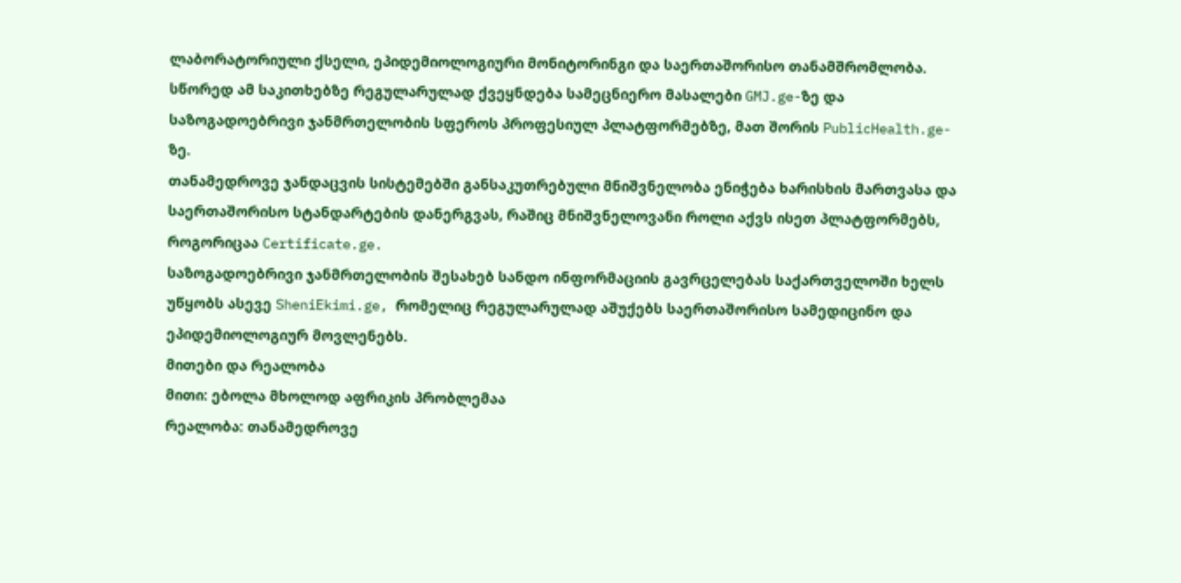ლაბორატორიული ქსელი, ეპიდემიოლოგიური მონიტორინგი და საერთაშორისო თანამშრომლობა. სწორედ ამ საკითხებზე რეგულარულად ქვეყნდება სამეცნიერო მასალები GMJ.ge-ზე და საზოგადოებრივი ჯანმრთელობის სფეროს პროფესიულ პლატფორმებზე, მათ შორის PublicHealth.ge-ზე.
თანამედროვე ჯანდაცვის სისტემებში განსაკუთრებული მნიშვნელობა ენიჭება ხარისხის მართვასა და საერთაშორისო სტანდარტების დანერგვას, რაშიც მნიშვნელოვანი როლი აქვს ისეთ პლატფორმებს, როგორიცაა Certificate.ge.
საზოგადოებრივი ჯანმრთელობის შესახებ სანდო ინფორმაციის გავრცელებას საქართველოში ხელს უწყობს ასევე SheniEkimi.ge, რომელიც რეგულარულად აშუქებს საერთაშორისო სამედიცინო და ეპიდემიოლოგიურ მოვლენებს.
მითები და რეალობა
მითი: ებოლა მხოლოდ აფრიკის პრობლემაა
რეალობა: თანამედროვე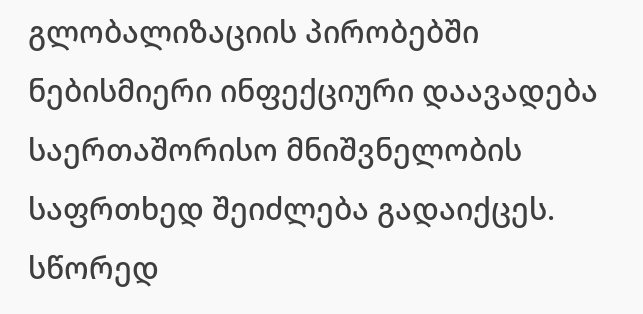გლობალიზაციის პირობებში ნებისმიერი ინფექციური დაავადება საერთაშორისო მნიშვნელობის საფრთხედ შეიძლება გადაიქცეს. სწორედ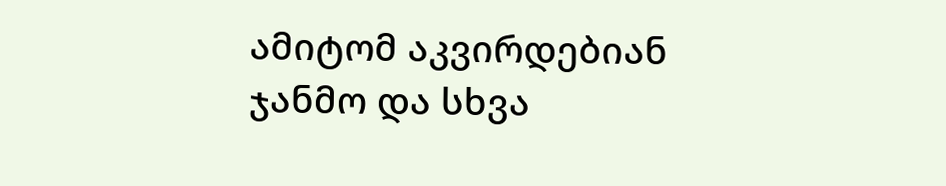ამიტომ აკვირდებიან ჯანმო და სხვა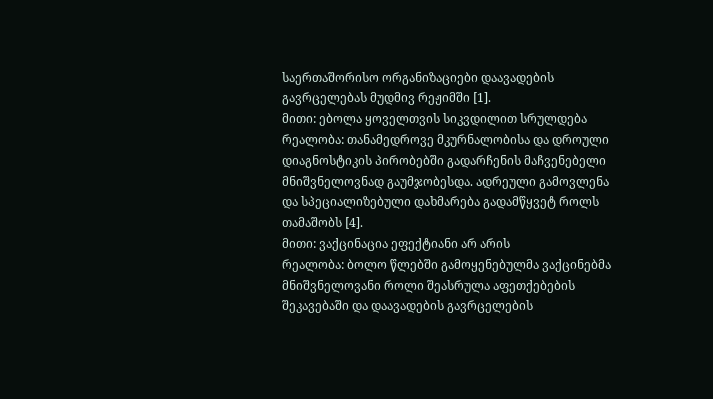საერთაშორისო ორგანიზაციები დაავადების გავრცელებას მუდმივ რეჟიმში [1].
მითი: ებოლა ყოველთვის სიკვდილით სრულდება
რეალობა: თანამედროვე მკურნალობისა და დროული დიაგნოსტიკის პირობებში გადარჩენის მაჩვენებელი მნიშვნელოვნად გაუმჯობესდა. ადრეული გამოვლენა და სპეციალიზებული დახმარება გადამწყვეტ როლს თამაშობს [4].
მითი: ვაქცინაცია ეფექტიანი არ არის
რეალობა: ბოლო წლებში გამოყენებულმა ვაქცინებმა მნიშვნელოვანი როლი შეასრულა აფეთქებების შეკავებაში და დაავადების გავრცელების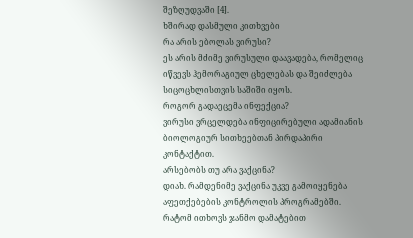შეზღუდვაში [4].
ხშირად დასმული კითხვები
რა არის ებოლას ვირუსი?
ეს არის მძიმე ვირუსული დაავადება, რომელიც იწვევს ჰემორაგიულ ცხელებას და შეიძლება სიცოცხლისთვის საშიში იყოს.
როგორ გადაეცემა ინფექცია?
ვირუსი ვრცელდება ინფიცირებული ადამიანის ბიოლოგიურ სითხეებთან პირდაპირი კონტაქტით.
არსებობს თუ არა ვაქცინა?
დიახ. რამდენიმე ვაქცინა უკვე გამოიყენება აფეთქებების კონტროლის პროგრამებში.
რატომ ითხოვს ჯანმო დამატებით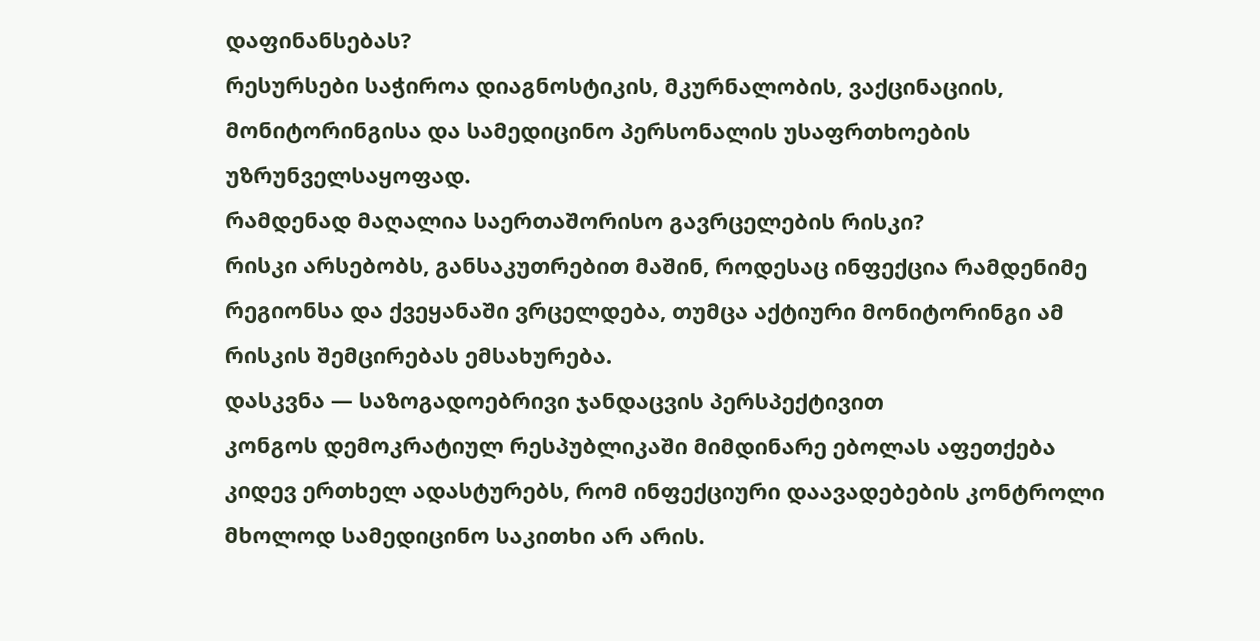დაფინანსებას?
რესურსები საჭიროა დიაგნოსტიკის, მკურნალობის, ვაქცინაციის, მონიტორინგისა და სამედიცინო პერსონალის უსაფრთხოების უზრუნველსაყოფად.
რამდენად მაღალია საერთაშორისო გავრცელების რისკი?
რისკი არსებობს, განსაკუთრებით მაშინ, როდესაც ინფექცია რამდენიმე რეგიონსა და ქვეყანაში ვრცელდება, თუმცა აქტიური მონიტორინგი ამ რისკის შემცირებას ემსახურება.
დასკვნა — საზოგადოებრივი ჯანდაცვის პერსპექტივით
კონგოს დემოკრატიულ რესპუბლიკაში მიმდინარე ებოლას აფეთქება კიდევ ერთხელ ადასტურებს, რომ ინფექციური დაავადებების კონტროლი მხოლოდ სამედიცინო საკითხი არ არის.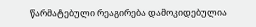წარმატებული რეაგირება დამოკიდებულია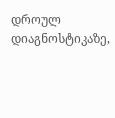დროულ დიაგნოსტიკაზე,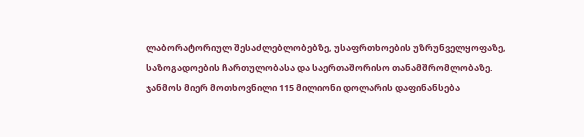ლაბორატორიულ შესაძლებლობებზე, უსაფრთხოების უზრუნველყოფაზე, საზოგადოების ჩართულობასა და საერთაშორისო თანამშრომლობაზე.
ჯანმოს მიერ მოთხოვნილი 115 მილიონი დოლარის დაფინანსება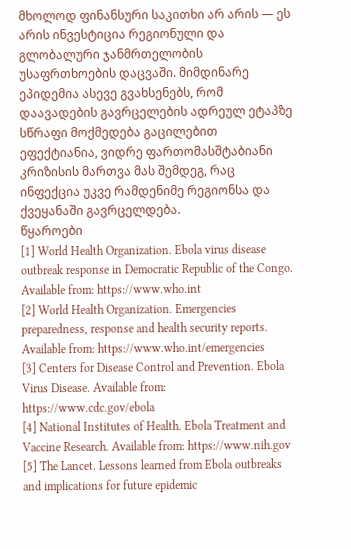მხოლოდ ფინანსური საკითხი არ არის — ეს არის ინვესტიცია რეგიონული და გლობალური ჯანმრთელობის უსაფრთხოების დაცვაში. მიმდინარე ეპიდემია ასევე გვახსენებს, რომ დაავადების გავრცელების ადრეულ ეტაპზე სწრაფი მოქმედება გაცილებით ეფექტიანია, ვიდრე ფართომასშტაბიანი კრიზისის მართვა მას შემდეგ, რაც ინფექცია უკვე რამდენიმე რეგიონსა და ქვეყანაში გავრცელდება.
წყაროები
[1] World Health Organization. Ebola virus disease outbreak response in Democratic Republic of the Congo. Available from: https://www.who.int
[2] World Health Organization. Emergencies preparedness, response and health security reports. Available from: https://www.who.int/emergencies
[3] Centers for Disease Control and Prevention. Ebola Virus Disease. Available from: https://www.cdc.gov/ebola
[4] National Institutes of Health. Ebola Treatment and Vaccine Research. Available from: https://www.nih.gov
[5] The Lancet. Lessons learned from Ebola outbreaks and implications for future epidemic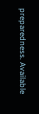preparedness. Available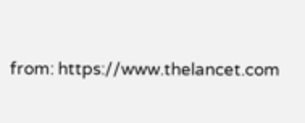from: https://www.thelancet.com